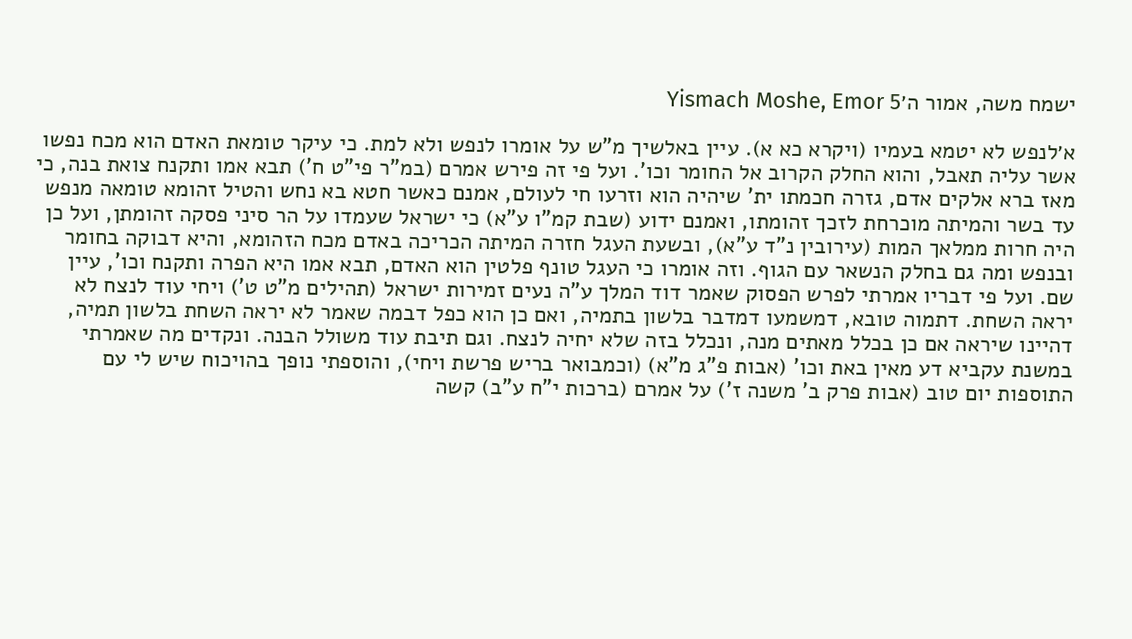ישמח משה, אמור ה׳Yismach Moshe, Emor 5

א׳לנפש לא יטמא בעמיו (ויקרא כא א). עיין באלשיך מ"ש על אומרו לנפש ולא למת. כי עיקר טומאת האדם הוא מכח נפשו אשר עליה תאבל, והוא החלק הקרוב אל החומר וכו'. ועל פי זה פירש אמרם (במ"ר פי"ט ח') תבא אמו ותקנח צואת בנה, כי מאז ברא אלקים אדם, גזרה חכמתו ית' שיהיה הוא וזרעו חי לעולם, אמנם כאשר חטא בא נחש והטיל זהומא טומאה מנפש עד בשר והמיתה מוכרחת לזכך זהומתו, ואמנם ידוע (שבת קמ"ו ע"א) כי ישראל שעמדו על הר סיני פסקה זהומתן, ועל כן היה חרות ממלאך המות (עירובין נ"ד ע"א), ובשעת העגל חזרה המיתה הכריכה באדם מכח הזהומא, והיא דבוקה בחומר ובנפש ומה גם בחלק הנשאר עם הגוף. וזה אומרו כי העגל טונף פלטין הוא האדם, תבא אמו היא הפרה ותקנח וכו', עיין שם. ועל פי דבריו אמרתי לפרש הפסוק שאמר דוד המלך ע"ה נעים זמירות ישראל (תהילים מ"ט ט') ויחי עוד לנצח לא יראה השחת. דתמוה טובא, דמשמעו דמדבר בלשון בתמיה, ואם כן הוא כפל דבמה שאמר לא יראה השחת בלשון תמיה, דהיינו שיראה אם כן בכלל מאתים מנה, ונכלל בזה שלא יחיה לנצח. וגם תיבת עוד משולל הבנה. ונקדים מה שאמרתי במשנת עקביא דע מאין באת וכו' (אבות פ"ג מ"א) (וכמבואר בריש פרשת ויחי), והוספתי נופך בהויכוח שיש לי עם התוספות יום טוב (אבות פרק ב' משנה ז') על אמרם (ברכות י"ח ע"ב) קשה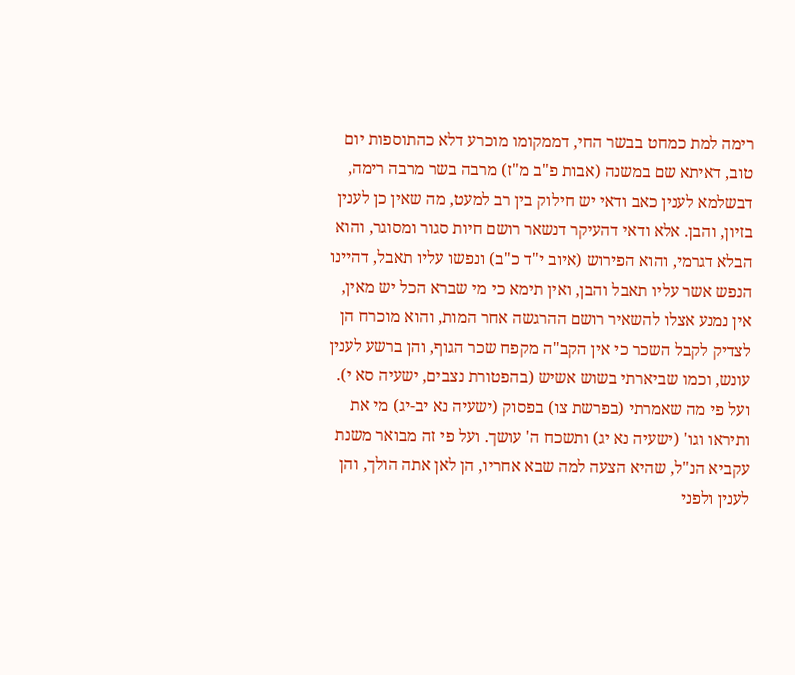רימה למת כמחט בבשר החי, דממקומו מוכרע דלא כהתוספות יום טוב, דאיתא שם במשנה (אבות פ"ב מ"ז) מרבה בשר מרבה רימה, דבשלמא לענין כאב ודאי יש חילוק בין רב למעט, מה שאין כן לענין בזיון, והבן. אלא ודאי דהעיקר דנשאר רושם חיות סגור ומסוגר, והוא הבלא דגרמי, והוא הפירוש (איוב י"ד כ"ב) ונפשו עליו תאבל, דהיינו הנפש אשר עליו תאבל והבן, ואין תימא כי מי שברא הכל יש מאין, אין נמנע אצלו להשאיר רושם ההרגשה אחר המות, והוא מוכרח הן לצדיק לקבל השכר כי אין הקב"ה מקפח שכר הגוף, והן ברשע לענין עונש, וכמו שביארתי בשוש אשיש (בהפטורת נצבים, ישעיה סא י). ועל פי מה שאמרתי (בפרשת צו) בפסוק (ישעיה נא יב-יג) מי את ותיראו וגו' (ישעיה נא יג) ותשכח ה' עושך. ועל פי זה מבואר משנת עקביא הנ"ל, שהיא הצעה למה שבא אחריו, הן לאן אתה הולך, והן לענין ולפני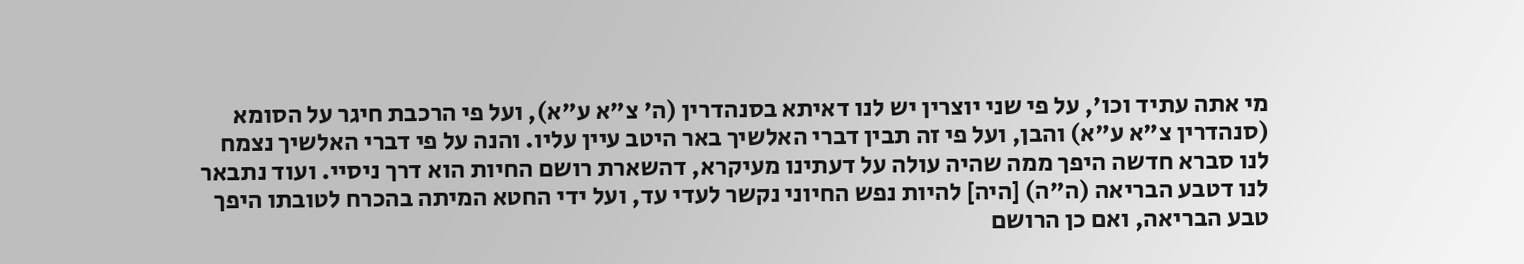מי אתה עתיד וכו', על פי שני יוצרין יש לנו דאיתא בסנהדרין (ה' צ"א ע"א), ועל פי הרכבת חיגר על הסומא (סנהדרין צ"א ע"א) והבן, ועל פי זה תבין דברי האלשיך באר היטב עיין עליו. והנה על פי דברי האלשיך נצמח לנו סברא חדשה היפך ממה שהיה עולה על דעתינו מעיקרא, דהשארת רושם החיות הוא דרך ניסיי. ועוד נתבאר לנו דטבע הבריאה (ה"ה) [היה] להיות נפש החיוני נקשר לעדי עד, ועל ידי החטא המיתה בהכרח לטובתו היפך טבע הבריאה, ואם כן הרושם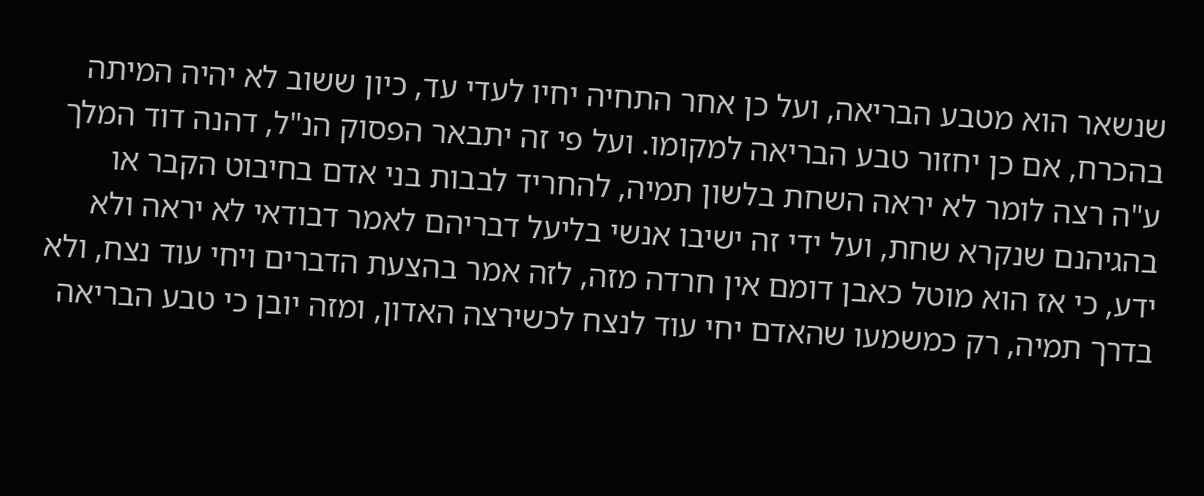שנשאר הוא מטבע הבריאה, ועל כן אחר התחיה יחיו לעדי עד, כיון ששוב לא יהיה המיתה בהכרח, אם כן יחזור טבע הבריאה למקומו. ועל פי זה יתבאר הפסוק הנ"ל, דהנה דוד המלך ע"ה רצה לומר לא יראה השחת בלשון תמיה, להחריד לבבות בני אדם בחיבוט הקבר או בהגיהנם שנקרא שחת, ועל ידי זה ישיבו אנשי בליעל דבריהם לאמר דבודאי לא יראה ולא ידע, כי אז הוא מוטל כאבן דומם אין חרדה מזה, לזה אמר בהצעת הדברים ויחי עוד נצח, ולא בדרך תמיה, רק כמשמעו שהאדם יחי עוד לנצח לכשירצה האדון, ומזה יובן כי טבע הבריאה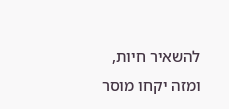להשאיר חיות, ומזה יקחו מוסר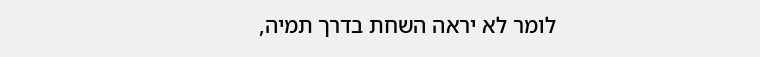לומר לא יראה השחת בדרך תמיה,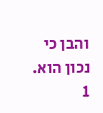והבן כי נכון הוא.
1